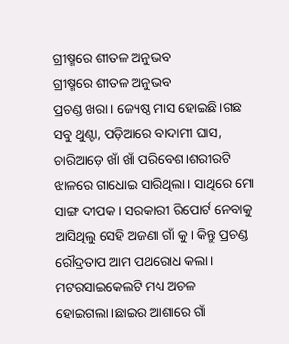ଗ୍ରୀଷ୍ମରେ ଶୀତଳ ଅନୁଭବ
ଗ୍ରୀଷ୍ମରେ ଶୀତଳ ଅନୁଭବ
ପ୍ରଚଣ୍ଡ ଖରା। ଜ୍ୟେଷ୍ଠ ମାସ ହୋଇଛି।ଗଛ ସବୁ ଥୁଣ୍ଟା, ପଡ଼ିଆରେ ବାଦାମୀ ଘାସ, ଚାରିଆଡ଼େ ଖାଁ ଖାଁ ପରିବେଶ।ଶରୀରଟି ଝାଳରେ ଗାଧୋଇ ସାରିଥିଲା। ସାଥିରେ ମୋ ସାଙ୍ଗ ଦୀପକ। ସରକାରୀ ରିପୋର୍ଟ ନେବାକୁ ଆସିଥିଲୁ ସେହି ଅଜଣା ଗାଁ କୁ। କିନ୍ତୁ ପ୍ରଚଣ୍ଡ ରୌଦ୍ରତାପ ଆମ ପଥରୋଧ କଲା। ମଟରସାଇକେଲଟି ମଧ୍ୟ ଅଚଳ ହୋଇଗଲା।ଛାଇର ଆଶାରେ ଗାଁ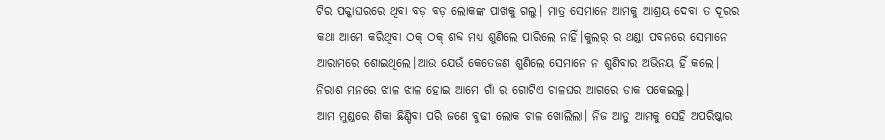ଟିର ପକ୍କାଘରରେ ଥିବା ବଡ଼ ବଡ଼ ଲୋକଙ୍କ ପାଖକୁ ଗଲୁ। ମାତ୍ର ସେମାନେ ଆମକୁ ଆଶ୍ରୟ ଦେବା ତ ଦୂରର କଥା ଆମେ କରିଥିବା ଠକ୍ ଠକ୍ ଶବ୍ଦ ମଧ୍ୟ ଶୁଣିଲେ ପାରିଲେ ନାହିଁ।କୁଲର୍ ର ଥଣ୍ଡା ପବନରେ ସେମାନେ ଆରାମରେ ଶୋଇଥିଲେ।ଆଉ ଯେଉଁ କେତେଜଣ ଶୁଣିଲେ ସେମାନେ ନ ଶୁଣିବାର ଅଭିନୟ ହିଁ କଲେ। ନିରାଶ ମନରେ ଝାଳ ଝାଳ ହୋଇ ଆମେ ଗାଁ ର ଗୋଟିଏ ଚାଳଘର ଆଗରେ ଡାକ ପକେଇଲୁ।
ଆମ ମୁଣ୍ଡରେ ଶିକା ଛିଣ୍ଡିବା ପରି ଜଣେ ବୁଢୀ ଲୋକ ଚାଳ ଖୋଲିଲା। ନିଜ ଆଡୁ ଆମକୁ ସେହି ଅପରିଷ୍କାର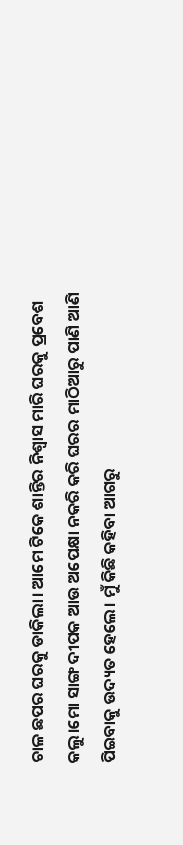ଚାଳ ଛପର ଘରକୁ ଡାକିଲା। ଆମେ ଟିକେ ଶାନ୍ତିର ନିଶ୍ୱାସ ମାରି ଘରକୁ ପ୍ରବେଶ କଲୁ।ମୋ ସାଙ୍ଗ ଦୀପକ ଆଉ ଅପେକ୍ଷା ନକରି କରି ଘରର ମାଠିଆରୁ ପାଣି ଆଣି ପିଇବାକୁ ଉଦ୍ୟତ ହେଲେ। ମୁଁ କିଛି କହିବା ଆଗରୁ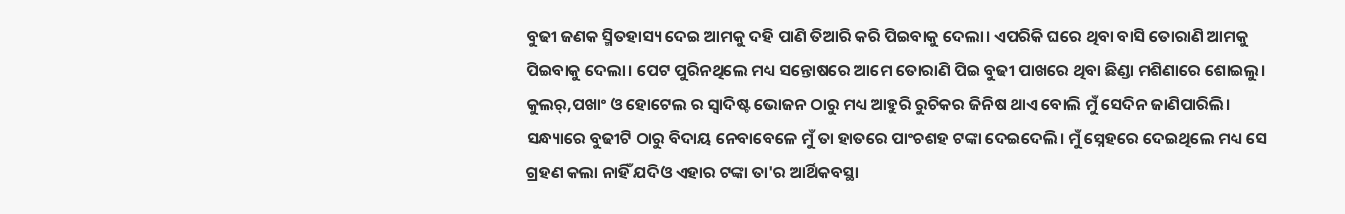ବୁଢୀ ଜଣକ ସ୍ମିତହାସ୍ୟ ଦେଇ ଆମକୁ ଦହି ପାଣି ତିଆରି କରି ପିଇବାକୁ ଦେଲା। ଏପରିକି ଘରେ ଥିବା ବାସି ତୋରାଣି ଆମକୁ ପିଇବାକୁ ଦେଲା। ପେଟ ପୁରିନଥିଲେ ମଧ୍ୟ ସନ୍ତୋଷରେ ଆମେ ତୋରାଣି ପିଇ ବୁଢୀ ପାଖରେ ଥିବା ଛିଣ୍ଡା ମଶିଣାରେ ଶୋଇଲୁ। କୁଲର୍,ପଖାଂ ଓ ହୋଟେଲ ର ସ୍ଵାଦିଷ୍ଟ ଭୋଜନ ଠାରୁ ମଧ୍ୟ ଆହୁରି ରୁଚିକର ଜିନିଷ ଥାଏ ବୋଲି ମୁଁ ସେଦିନ ଜାଣିପାରିଲି।
ସନ୍ଧ୍ୟାରେ ବୁଢୀଟି ଠାରୁ ବିଦାୟ ନେବାବେଳେ ମୁଁ ତା ହାତରେ ପାଂଚଶହ ଟଙ୍କା ଦେଇଦେଲି। ମୁଁ ସ୍ନେହରେ ଦେଇଥିଲେ ମଧ୍ୟ ସେ ଗ୍ରହଣ କଲା ନାହିଁ ଯଦିଓ ଏହାର ଟଙ୍କା ତା'ର ଆର୍ଥିକବସ୍ଥା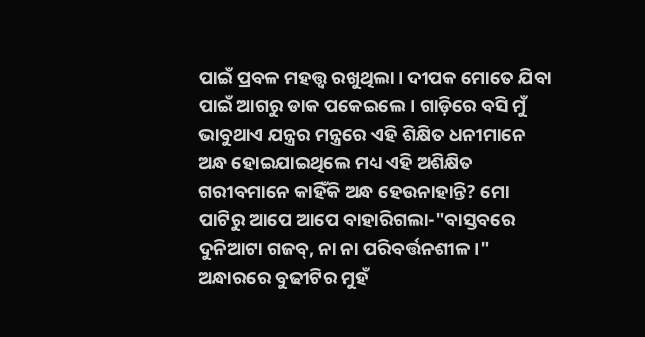ପାଇଁ ପ୍ରବଳ ମହତ୍ତ୍ଵ ରଖୁଥିଲା। ଦୀପକ ମୋତେ ଯିବା ପାଇଁ ଆଗରୁ ଡାକ ପକେଇଲେ। ଗାଡ଼ିରେ ବସି ମୁଁ ଭାବୁଥାଏ ଯନ୍ତ୍ରର ମନ୍ତ୍ରରେ ଏହି ଶିକ୍ଷିତ ଧନୀମାନେ ଅନ୍ଧ ହୋଇଯାଇଥିଲେ ମଧ୍ୟ ଏହି ଅଶିକ୍ଷିତ ଗରୀବମାନେ କାହିଁକି ଅନ୍ଧ ହେଉନାହାନ୍ତି? ମୋ ପାଟିରୁ ଆପେ ଆପେ ବାହାରିଗଲା-"ବାସ୍ତବରେ ଦୁନିଆଟା ଗଜବ୍, ନା ନା ପରିବର୍ତ୍ତନଶୀଳ।" ଅନ୍ଧାରରେ ବୁଢୀଟିର ମୁହଁ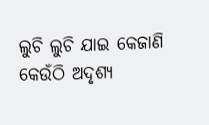ଲୁଚି ଲୁଚି ଯାଇ କେଜାଣି କେଉଁଠି ଅଦୃଶ୍ୟ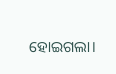ହୋଇଗଲା।